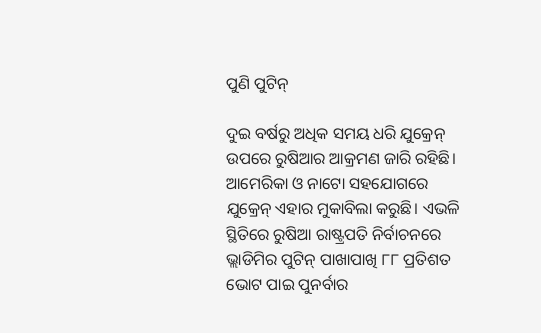ପୁଣି ପୁଟିନ୍‌

ଦୁଇ ବର୍ଷରୁ ଅଧିକ ସମୟ ଧରି ଯୁକ୍ରେନ୍‌ ଉପରେ ରୁଷିଆର ଆକ୍ରମଣ ଜାରି ରହିଛି। ଆମେରିକା ଓ ନାଟୋ ସହଯୋଗରେ ଯୁକ୍ରେନ୍‌ ଏହାର ମୁକାବିଲା କରୁଛି। ଏଭଳି ସ୍ଥିତିରେ ରୁଷିଆ ରାଷ୍ଟ୍ରପତି ନିର୍ବାଚନରେ ଭ୍ଲାଡିମିର ପୁଟିନ୍‌ ପାଖାପାଖି ୮୮ ପ୍ରତିଶତ ଭୋଟ ପାଇ ପୁନର୍ବାର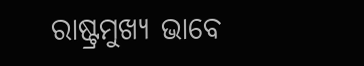ରାଷ୍ଟ୍ରମୁଖ୍ୟ ଭାବେ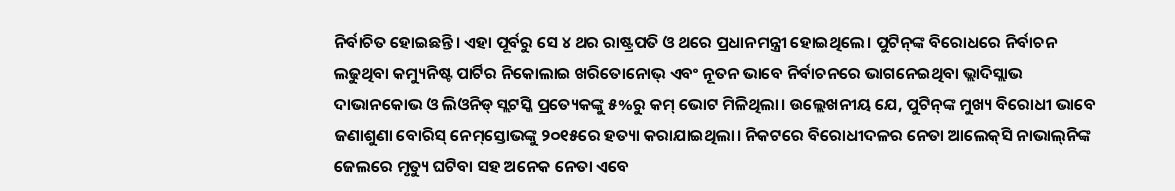ନିର୍ବାଚିତ ହୋଇଛନ୍ତି। ଏହା ପୂର୍ବରୁ ସେ ୪ ଥର ରାଷ୍ଟ୍ରପତି ଓ ଥରେ ପ୍ରଧାନମନ୍ତ୍ରୀ ହୋଇଥିଲେ। ପୁଟିନ୍‌ଙ୍କ ବିରୋଧରେ ନିର୍ବାଚନ ଲଢୁଥିବା କମ୍ୟୁନିଷ୍ଟ ପାର୍ଟିର ନିକୋଲାଇ ଖରିତୋନୋଭ୍‌ ଏବଂ ନୂତନ ଭାବେ ନିର୍ବାଚନରେ ଭାଗନେଇଥିବା ଭ୍ଲାଦିସ୍ଲାଭ ଦାଭାନକୋଭ ଓ ଲିଓନିଡ୍‌ ସ୍ଲଟସ୍କି ପ୍ରତ୍ୟେକଙ୍କୁ ୫%ରୁ କମ୍‌ ଭୋଟ ମିଳିଥିଲା। ଉଲ୍ଲେଖନୀୟ ଯେ, ପୁଟିନ୍‌ଙ୍କ ମୁଖ୍ୟ ବିରୋଧୀ ଭାବେ ଜଣାଶୁଣା ବୋରିସ୍‌ ନେମ୍‌ସ୍ତୋଭଙ୍କୁ ୨୦୧୫ରେ ହତ୍ୟା କରାଯାଇଥିଲା। ନିକଟରେ ବିରୋଧୀଦଳର ନେତା ଆଲେକ୍‌ସି ନାଭାଲ୍‌ନିଙ୍କ ଜେଲରେ ମୃତ୍ୟୁ ଘଟିବା ସହ ଅନେକ ନେତା ଏବେ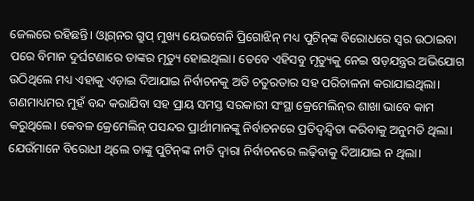ଜେଲରେ ରହିଛନ୍ତି। ଓ୍ବାଗ୍‌ନର ଗ୍ରୁପ୍‌ ମୁଖ୍ୟ ୟେଭଗେନି ପ୍ରିଗୋଝିନ୍‌ ମଧ୍ୟ ପୁଟିନ୍‌ଙ୍କ ବିରୋଧରେ ସ୍ବର ଉଠାଇବା ପରେ ବିମାନ ଦୁର୍ଘଟଣାରେ ତାଙ୍କର ମୃତ୍ୟୁ ହୋଇଥିଲା। ତେବେ ଏହିସବୁ ମୃତ୍ୟୁକୁ ନେଇ ଷଡ଼ଯନ୍ତ୍ରର ଅଭିଯୋଗ ଉଠିଥିଲେ ମଧ୍ୟ ଏହାକୁ ଏଡ଼ାଇ ଦିଆଯାଇ ନିର୍ବାଚନକୁ ଅତି ଚତୁରତାର ସହ ପରିଚାଳନା କରାଯାଇଥିଲା। ଗଣମାଧ୍ୟମର ମୁହଁ ବନ୍ଦ କରାଯିବା ସହ ପ୍ରାୟ ସମସ୍ତ ସରକାରୀ ସଂସ୍ଥା କ୍ରେମେଲିନ୍‌ର ଶାଖା ଭାବେ କାମ କରୁଥିଲେ। କେବଳ କ୍ରେମେଲିନ୍‌ ପସନ୍ଦର ପ୍ରାର୍ଥୀମାନଙ୍କୁ ନିର୍ବାଚନରେ ପ୍ରତିଦ୍ୱନ୍ଦ୍ୱିତା କରିବାକୁ ଅନୁମତି ଥିଲା। ଯେଉଁମାନେ ବିରୋଧୀ ଥିଲେ ତାଙ୍କୁ ପୁଟିନ୍‌ଙ୍କ ନୀତି ଦ୍ୱାରା ନିର୍ବାଚନରେ ଲଢ଼ିବାକୁ ଦିଆଯାଇ ନ ଥିଲା।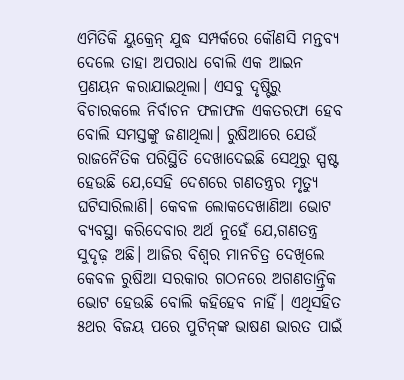ଏମିତିକି ୟୁକ୍ରେନ୍‌ ଯୁଦ୍ଧ ସମ୍ପର୍କରେ କୌଣସି ମନ୍ତବ୍ୟ ଦେଲେ ତାହା ଅପରାଧ ବୋଲି ଏକ ଆଇନ ପ୍ରଣୟନ କରାଯାଇଥିଲା। ଏସବୁ ଦୃଷ୍ଟିରୁ ବିଚାରକଲେ ନିର୍ବାଚନ ଫଳାଫଳ ଏକତରଫା ହେବ ବୋଲି ସମସ୍ତଙ୍କୁ ଜଣାଥିଲା। ରୁଷିଆରେ ଯେଉଁ ରାଜନୈତିକ ପରିସ୍ଥିତି ଦେଖାଦେଇଛି ସେଥିରୁ ସ୍ପଷ୍ଟ ହେଉଛି ଯେ,ସେହି ଦେଶରେ ଗଣତନ୍ତ୍ରର ମୃତ୍ୟୁ ଘଟିସାରିଲାଣି। କେବଳ ଲୋକଦେଖାଣିଆ ଭୋଟ ବ୍ୟବସ୍ଥା କରିଦେବାର ଅର୍ଥ ନୁହେଁ ଯେ,ଗଣତନ୍ତ୍ର ସୁଦୃଢ଼ ଅଛି। ଆଜିର ବିଶ୍ୱର ମାନଚିତ୍ର ଦେଖିଲେ କେବଳ ରୁଷିଆ ସରକାର ଗଠନରେ ଅଗଣତାନ୍ତ୍ରିକ ଭୋଟ ହେଉଛି ବୋଲି କହିହେବ ନାହିଁ। ଏଥିସହିତ ୫ଥର ବିଜୟ ପରେ ପୁଟିନ୍‌ଙ୍କ ଭାଷଣ ଭାରତ ପାଇଁ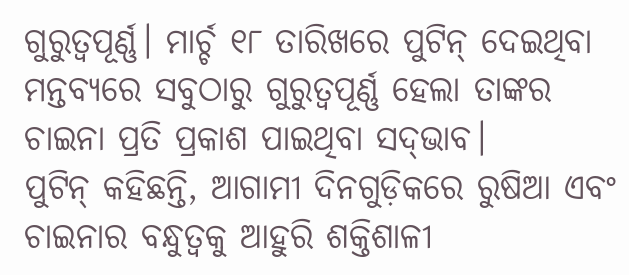ଗୁରୁତ୍ୱପୂର୍ଣ୍ଣ। ମାର୍ଚ୍ଚ ୧୮ ତାରିଖରେ ପୁଟିନ୍‌ ଦେଇଥିବା ମନ୍ତବ୍ୟରେ ସବୁଠାରୁ ଗୁରୁତ୍ୱପୂର୍ଣ୍ଣ ହେଲା ତାଙ୍କର ଚାଇନା ପ୍ରତି ପ୍ରକାଶ ପାଇଥିବା ସଦ୍‌ଭାବ।
ପୁଟିନ୍‌ କହିଛନ୍ତି, ଆଗାମୀ ଦିନଗୁଡ଼ିକରେ ରୁଷିଆ ଏବଂ ଚାଇନାର ବନ୍ଧୁତ୍ୱକୁ ଆହୁରି ଶକ୍ତିଶାଳୀ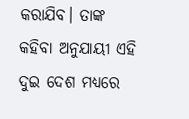କରାଯିବ। ତାଙ୍କ କହିବା ଅନୁଯାୟୀ ଏହି ଦୁଇ ଦେଶ ମଧ୍ୟରେ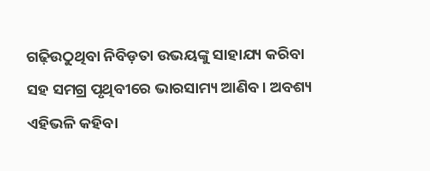ଗଢ଼ିଉଠୁଥିବା ନିବିଡ଼ତା ଉଭୟଙ୍କୁ ସାହାଯ୍ୟ କରିବା ସହ ସମଗ୍ର ପୃଥିବୀରେ ଭାରସାମ୍ୟ ଆଣିବ। ଅବଶ୍ୟ ଏହିଭଳି କହିବା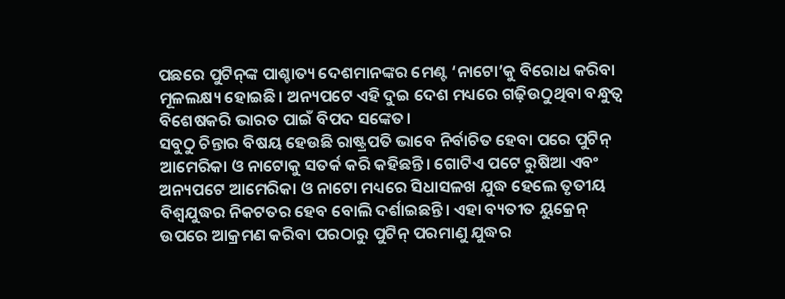ପଛରେ ପୁଟିନ୍‌ଙ୍କ ପାଶ୍ଚାତ୍ୟ ଦେଶମାନଙ୍କର ମେଣ୍ଟ ‘ନାଟୋ’କୁ ବିରୋଧ କରିବା ମୂଳଲକ୍ଷ୍ୟ ହୋଇଛି। ଅନ୍ୟପଟେ ଏହି ଦୁଇ ଦେଶ ମଧ୍ୟରେ ଗଢ଼ିଉଠୁଥିବା ବନ୍ଧୁତ୍ୱ ବିଶେଷକରି ଭାରତ ପାଇଁ ବିପଦ ସଙ୍କେତ।
ସବୁଠୁ ଚିନ୍ତାର ବିଷୟ ହେଉଛି ରାଷ୍ଟ୍ରପତି ଭାବେ ନିର୍ବାଚିତ ହେବା ପରେ ପୁଟିନ୍‌ ଆମେରିକା ଓ ନାଟୋକୁ ସତର୍କ କରି କହିଛନ୍ତି। ଗୋଟିଏ ପଟେ ରୁଷିଆ ଏବଂ ଅନ୍ୟପଟେ ଆମେରିକା ଓ ନାଟୋ ମଧ୍ୟରେ ସିଧାସଳଖ ଯୁଦ୍ଧ ହେଲେ ତୃତୀୟ ବିଶ୍ୱଯୁଦ୍ଧର ନିକଟତର ହେବ ବୋଲି ଦର୍ଶାଇଛନ୍ତି। ଏହା ବ୍ୟତୀତ ୟୁକ୍ରେନ୍‌ ଉପରେ ଆକ୍ରମଣ କରିବା ପରଠାରୁ ପୁଟିନ୍‌ ପରମାଣୁ ଯୁଦ୍ଧର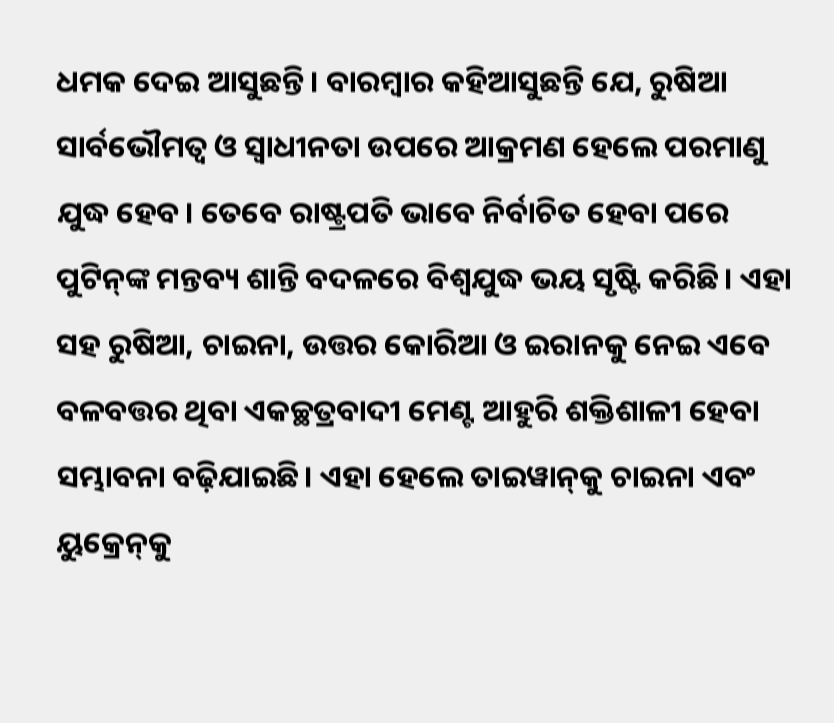ଧମକ ଦେଇ ଆସୁଛନ୍ତି। ବାରମ୍ବାର କହିଆସୁଛନ୍ତି ଯେ, ରୁଷିଆ ସାର୍ବଭୌମତ୍ୱ ଓ ସ୍ବାଧୀନତା ଉପରେ ଆକ୍ରମଣ ହେଲେ ପରମାଣୁ ଯୁଦ୍ଧ ହେବ। ତେବେ ରାଷ୍ଟ୍ରପତି ଭାବେ ନିର୍ବାଚିତ ହେବା ପରେ ପୁଟିନ୍‌ଙ୍କ ମନ୍ତବ୍ୟ ଶାନ୍ତି ବଦଳରେ ବିଶ୍ୱଯୁଦ୍ଧ ଭୟ ସୃଷ୍ଟି କରିଛି। ଏହା ସହ ରୁଷିଆ, ଚାଇନା, ଉତ୍ତର କୋରିଆ ଓ ଇରାନକୁ ନେଇ ଏବେ ବଳବତ୍ତର ଥିବା ଏକଚ୍ଛତ୍ରବାଦୀ ମେଣ୍ଟ ଆହୁରି ଶକ୍ତିଶାଳୀ ହେବା ସମ୍ଭାବନା ବଢ଼ିଯାଇଛି। ଏହା ହେଲେ ତାଇୱାନ୍‌କୁ ଚାଇନା ଏବଂ ୟୁକ୍ରେନ୍‌କୁ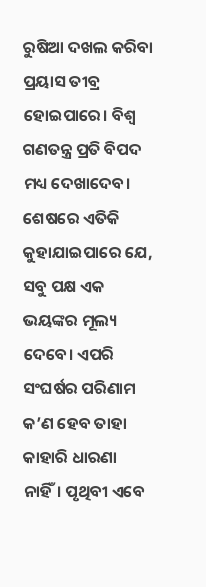ରୁଷିଆ ଦଖଲ କରିବା ପ୍ରୟାସ ତୀବ୍ର ହୋଇପାରେ। ବିଶ୍ୱ ଗଣତନ୍ତ୍ର ପ୍ରତି ବିପଦ ମଧ୍ୟ ଦେଖାଦେବ। ଶେଷରେ ଏତିକି କୁହାଯାଇପାରେ ଯେ, ସବୁ ପକ୍ଷ ଏକ ଭୟଙ୍କର ମୂଲ୍ୟ ଦେବେ। ଏପରି ସଂଘର୍ଷର ପରିଣାମ କ’ଣ ହେବ ତାହା କାହାରି ଧାରଣା ନାହିଁ। ପୃଥିବୀ ଏବେ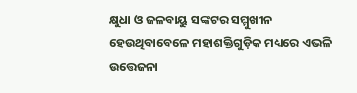କ୍ଷୁଧା ଓ ଜଳବାୟୁ ସଙ୍କଟର ସମ୍ମୁଖୀନ ହେଉଥିବାବେଳେ ମହାଶକ୍ତିଗୁଡ଼ିକ ମଧ୍ୟରେ ଏଭଳି ଉତ୍ତେଜନା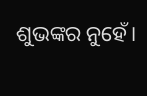ଶୁଭଙ୍କର ନୁହେଁ।